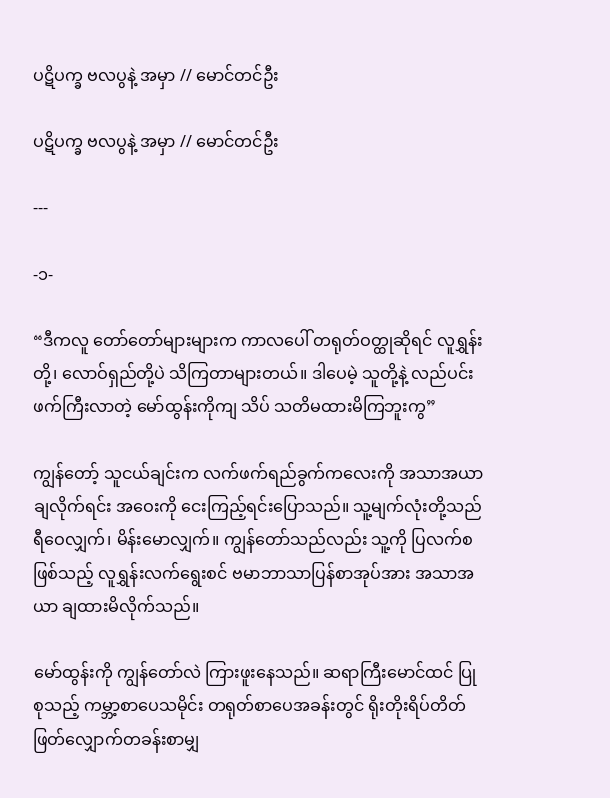ပဋိပက္ခ ဗလပွနဲ့ အမှာ // မောင်တင်ဦး

ပဋိပက္ခ ဗလပွနဲ့ အမှာ // မောင်တင်ဦး

---

-၁-

“ဒီကလူ တော်တော်များများက ကာလပေါ် တရုတ်ဝတ္ထုဆိုရင် လူရွှန်းတို့၊ လောဝ်ရှည်တို့ပဲ သိကြတာများတယ်။ ဒါပေမဲ့ သူတို့နဲ့ လည်ပင်းဖက်ကြီးလာတဲ့ မော်ထွန်းကိုကျ သိပ် သတိမထားမိကြဘူးကွ”

ကျွန်တော့် သူငယ်ချင်းက လက်ဖက်ရည်ခွက်ကလေးကို အသာအယာချလိုက်ရင်း အဝေးကို ငေးကြည့်ရင်းပြောသည်။ သူ့မျက်လုံးတို့သည် ရီဝေလျှက်၊ မိန်းမောလျှက်။ ကျွန်တော်သည်လည်း သူ့ကို ပြလက်စဖြစ်သည့် လူရွှန်းလက်ရွေးစင် ဗမာဘာသာပြန်စာအုပ်အား အသာအယာ ချထားမိလိုက်သည်။

မော်ထွန်းကို ကျွန်တော်လဲ ကြားဖူးနေသည်။ ဆရာကြီးမောင်ထင် ပြုစုသည့် ကမ္ဘာ့စာပေသမိုင်း တရုတ်စာပေအခန်းတွင် ရိုးတိုးရိပ်တိတ် ဖြတ်လျှောက်တခန်းစာမျှ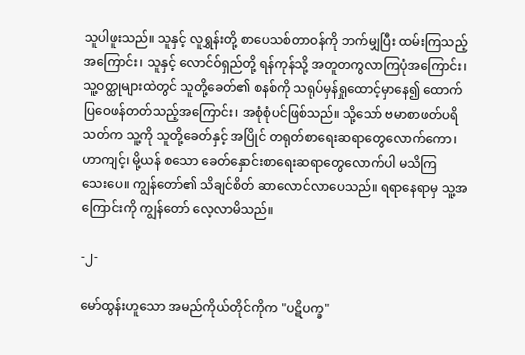သူပါဖူးသည်။ သူနှင့် လူရွှန်းတို့ စာပေသစ်တာဝန်ကို ဘက်မျှပြီး ထမ်းကြသည့်အကြောင်း၊ သူနှင့် လောင်ဝ်ရှည်တို့ ရန်ကုန်သို့ အတူတကွလာကြပုံအကြောင်း၊ သူ့ဝတ္ထုများထဲတွင် သူတို့ခေတ်၏ စနစ်ကို သရုပ်မှန်ရှုထောင့်မှာနေ၍ ထောက်ပြဝေဖန်တတ်သည့်အကြောင်း၊ အစုံစုံပင်ဖြစ်သည်။ သို့သော် ဗမာစာဖတ်ပရိသတ်က သူ့ကို သူတို့ခေတ်နှင့် အပြိုင် တရုတ်စာရေးဆရာတွေလောက်ကော၊ ဟာကျင့်၊ မို့ယန် စသော ခေတ်နှောင်းစာရေးဆရာတွေလောက်ပါ မသိကြသေး‌ပေ။ ကျွန်တော်၏ သိချင်စိတ် ဆာလောင်လာပေသည်။ ရရာနေရာမှ သူ့အကြောင်းကို ကျွန်တော် လေ့လာမိသည်။

-၂-

မော်ထွန်းဟူသော အမည်ကိုယ်တိုင်ကိုက "ပဋိပက္ခ"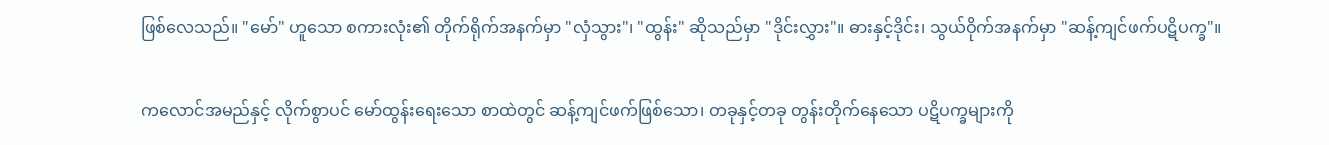ဖြစ်လေသည်။ "မော်" ဟူသော စကားလုံး၏ တိုက်ရိုက်အနက်မှာ "လှံသွား"၊ "ထွန်း" ဆိုသည်မှာ "ဒိုင်းလွှား"။ ဓားနှင့်ဒိုင်း၊ သွယ်ဝိုက်အနက်မှာ "ဆန့်ကျင်ဖက်ပဋိပက္ခ"။

ကလောင်အမည်နှင့် လိုက်စွာပင် မော်ထွန်းရေးသော စာထဲတွင် ဆန့်ကျင်ဖက်ဖြစ်သော၊ တခုနှင့်တခု တွန်းတိုက်နေသော ပဋိပက္ခများကို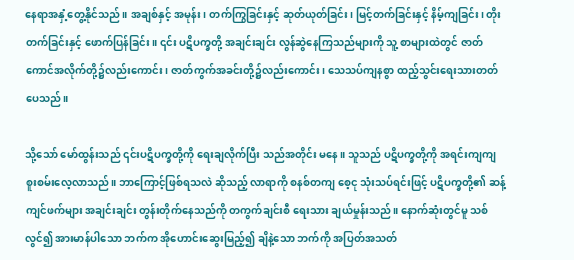နေရာအနှံ့တွေ့နိုင်သည်။ အချစ်နှင့် အမုန်း၊ တက်ကြွခြင်းနှင့် ဆုတ်ယုတ်ခြင်း၊ မြင့်တက်ခြင်းနှင့် နိမ့်ကျခြင်း၊ တိုးတက်ခြင်းနှင့် ဖောက်ပြန်ခြင်း။ ၎င်း ပဋိပက္ခတို့ အချင်းချင်း လွန်ဆွဲနေကြသည်များကို သူ့ စာများထဲတွင် ဇာတ်ကောင်အလိုက်တို့၌လည်းကောင်း၊ ဇာတ်ကွက်အခင်းတို့၌လည်းကောင်း၊ သေသပ်ကျနစွာ ထည့်သွင်းရေးသားတတ်ပေသည်။

သို့သော် မော်ထွန်းသည် ၎င်းပဋိပက္ခတို့ကို ရေးချလိုက်ပြီး သည်အတိုင်း မနေ။ သူသည် ပဋိပက္ခတို့ကို အရင်းကျကျ စူးစမ်းလေ့လာသည်။ ဘာကြောင့်ဖြစ်ရသလဲ ဆိုသည့် လာရာကို စနစ်တကျ စေ့ငု သုံးသပ်ရင်းဖြင့် ပဋိပက္ခတို့၏ ဆန့်ကျင်ဖက်များ အချင်းချင်း တွန်းတိုက်နေသည်ကို တကွက်ချင်းစီ ရေးသား ချယ်မှုန်းသည်။ နောက်ဆုံးတွင်မူ သစ်လွင်၍ အားမာန်ပါသော ဘက်က အိုဟောင်းဆွေး‌မြည့်၍ ချိနဲ့သော ဘက်ကို ‌အပြတ်အသတ်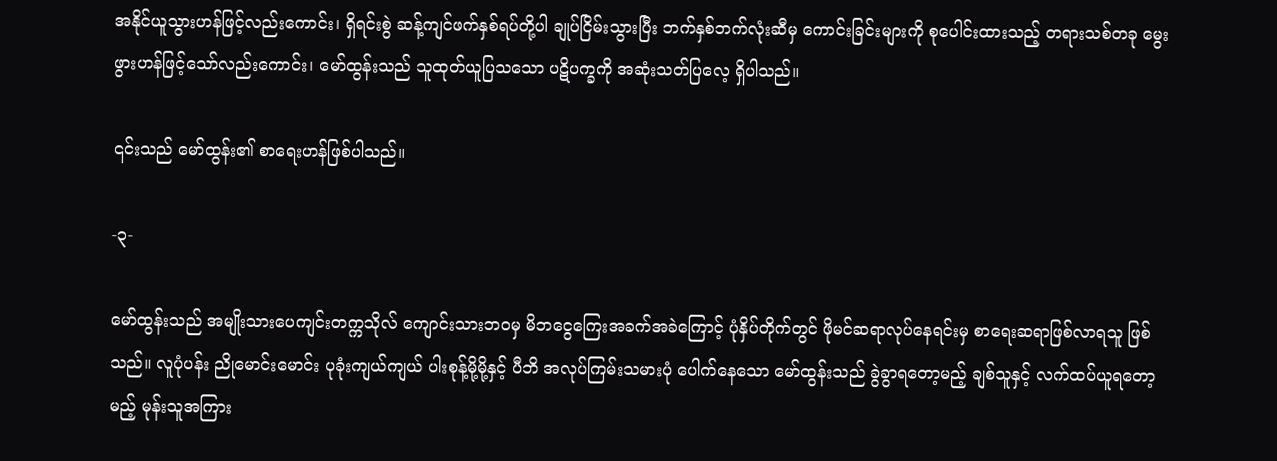အနိုင်ယူသွားဟန်ဖြင့်လည်းကောင်း၊ ရှိရင်းစွဲ ဆန့်ကျင်ဖက်နှစ်ရပ်တို့ပါ ချုပ်ငြိမ်းသွားပြီး ဘက်နှစ်ဘက်လုံးဆီမှ ကောင်းခြင်းများကို စုပေါင်းထားသည့် တရားသစ်တခု မွေးဖွားဟန်ဖြင့်သော်လည်းကောင်း၊ မော်ထွန်းသည် သူထုတ်ယူပြသသော ပဋိပက္ခကို အဆုံးသတ်ပြလေ့ ရှိပါသည်။

၎င်းသည် မော်ထွန်း၏ စာရေးဟန်ဖြစ်ပါသည်။

-၃-

မော်ထွန်းသည် အမျိုးသားပေကျင်းတက္ကသိုလ် ကျောင်းသားဘဝမှ မိဘငွေကြေးအခက်အခဲကြောင့် ပုံနှိပ်တိုက်တွင် ဖိုမင်ဆရာလုပ်နေရင်းမှ စာရေးဆရာဖြစ်လာရသူ ဖြစ်သည်။ လူပုံပန်း ညိုမောင်းမောင်း ပုခုံးကျယ်ကျယ် ပါးစုန့်မို့မို့နှင့် ပီဘိ အလုပ်ကြမ်းသမားပုံ ပေါက်နေသော မော်ထွန်းသည် ခွဲခွာရတော့မည့် ချစ်သူနှင့် လက်ထပ်ယူရတော့မည့် မုန်းသူအကြား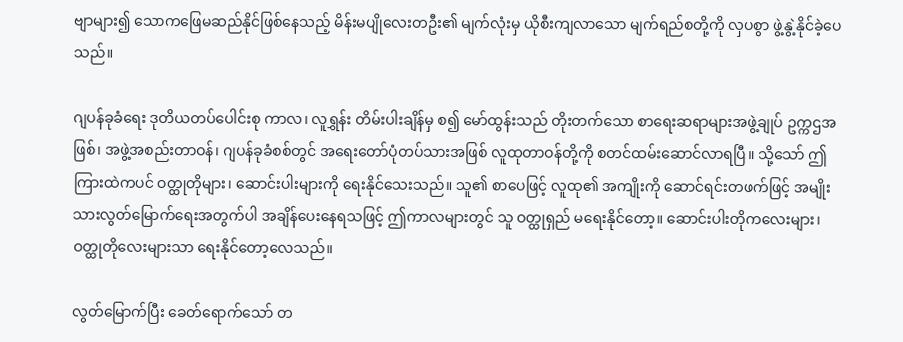ဗျာများ၍ သောကဖြေမဆည်နိုင်ဖြစ်နေသည့် မိန်းမပျိုလေးတဦး၏ မျက်လုံးမှ ယိုစီးကျ‌လာသော မျက်ရည်စတို့ကို လှပစွာ ဖွဲ့နွဲ့နိုင်ခဲ့ပေသည်။

ဂျပန်ခုခံရေး ဒုတိယတပ်ပေါင်းစု ကာလ၊ လူရွှန်း တိမ်းပါးချိန်မှ စ၍ မော်ထွန်းသည် တိုးတက်သော စာရေးဆရာများအဖွဲ့ချုပ် ဥက္ကဌအဖြစ်၊ အဖွဲ့အစည်းတာဝန်၊ ဂျပန်ခုခံစစ်တွင် အရေးတော်ပုံတပ်သားအဖြစ် လူထုတာဝန်တို့ကို စတင်ထမ်းဆောင်လာရပြီ။ သို့သော် ဤကြားထဲကပင် ဝတ္ထုတိုများ၊ ဆောင်းပါးများကို ရေးနိုင်သေးသည်။ သူ၏ စာပေဖြင့် လူထု၏ အကျိုးကို ဆောင်ရင်းတဖက်ဖြင့် အမျိုးသားလွတ်မြောက်ရေးအတွက်ပါ အချိန်ပေးနေရသဖြင့် ဤကာလများတွင် သူ ဝတ္ထုရှည် မရေးနိုင်တော့။ ဆောင်းပါးတိုကလေးများ၊ ဝတ္ထုတိုလေးများသာ ရေးနိုင်တော့လေသည်။

လွတ်မြောက်ပြီး ခေတ်ရောက်သော် တ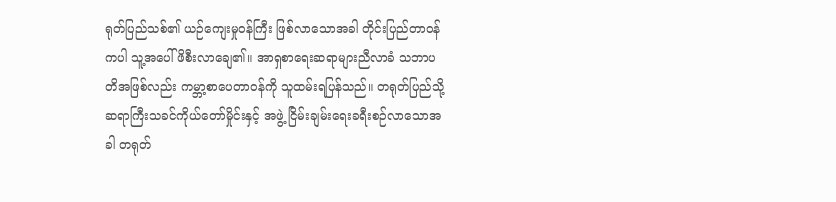ရုတ်ပြည်သစ်၏ ယဉ်ကျေးမှုဝန်ကြီး ဖြစ်လာသောအခါ တိုင်းပြည်တာဝန်ကပါ သူ့အပေါ် ဖိစီးလာချေ၏။ အာရှစာရေးဆရာများညီလာခံ သဘာပတိအဖြစ်လည်း ကမ္ဘာ့စာပေတာဝန်ကို သူထမ်းရ‌ပြန်သည်။ တရုတ်ပြည်သို့ ဆရာကြီးသခင်ကိုယ်တော်မှိုင်းနှင့် အဖွဲ့ ငြိမ်းချမ်းရေးခရီးစဉ်လာသောအခါ တရုတ်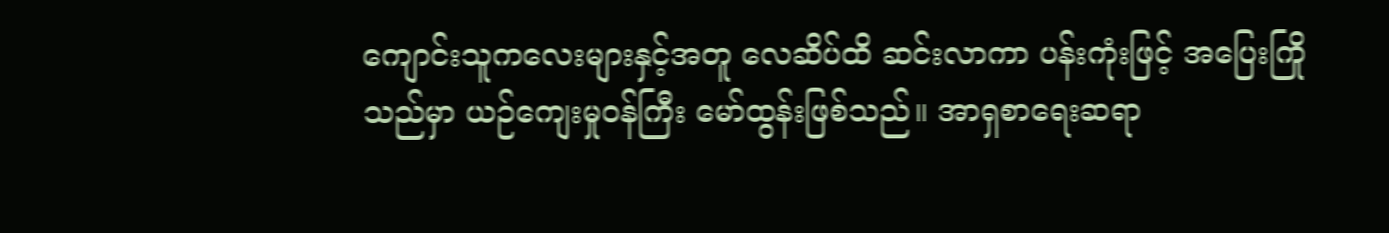ကျောင်းသူကလေးများနှင့်အတူ လေဆိပ်ထိ ဆင်းလာကာ ပန်းကုံးဖြင့် အပြေးကြိုသည်မှာ ယဉ်ကျေးမှုဝန်ကြီး မော်ထွန်းဖြစ်သည်။ အာရှစာရေးဆရာ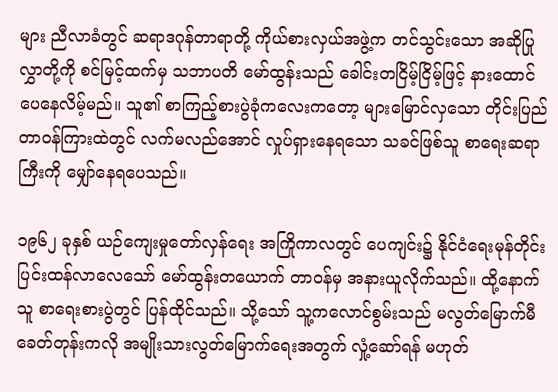များ ညီလာခံတွင် ဆရာဒဂုန်တာရာတို့ ကိုယ်စားလှယ်အဖွဲ့က တင်သွင်းသော အဆိုပြုလွှာတို့ကို စင်မြင့်ထက်မှ သဘာပတိ မော်ထွန်းသည် ခေါင်းတငြိမ့်ငြိမ့်ဖြင့် နားထောင်ပေနေလိမ့်မည်။ သူ၏ စာကြည့်စားပွဲခုံကလေးကတော့ များမြောင်လှသော တိုင်းပြည်တာဝန်ကြားထဲတွင် လက်မလည်အောင် လှုပ်ရှားနေရသော သခင်ဖြစ်သူ စာရေးဆရာကြီးကို မျှော်နေရပေသည်။

၁၉၆၂ ခုနှစ် ယဉ်ကျေးမှုတော်လှန်ရေး အကြိုကာလတွင် ပေကျင်း၌ နိုင်ငံရေးမုန်တိုင်း ပြင်းထန်လာလေသော် မော်ထွန်းတယောက် တာဝန်မှ အနားယူလိုက်သည်။ ထို့နောက် သူ စာရေးစားပွဲတွင် ပြန်ထိုင်သည်။ သို့သော် သူ့ကလောင်စွမ်းသည် မလွတ်မြောက်မီခေတ်တုန်းကလို အမျိုးသားလွတ်မြောက်ရေးအတွက် လှုံ့ဆော်ရန် မဟုတ်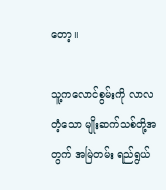တော့။

သူ့ကလောင်စွမ်းကို လာလတံ့သော မျိုးဆက်သစ်တို့အတွက် အမြဲတမ်း ရည်ရွယ်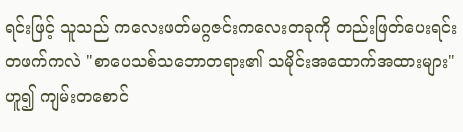ရင်းဖြင့် သူသည် ကလေးဖတ်မဂ္ဂဇင်းကလေးတခုကို တည်းဖြတ်ပေးရင်း တဖက်ကလဲ "စာပေသစ်သဘောတရား၏ သမိုင်းအထောက်အထားများ" ဟူ၍ ကျမ်းတစောင်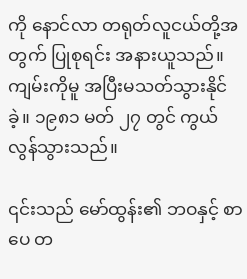ကို နောင်လာ တရုတ်လူငယ်တို့အတွက် ပြုစုရင်း အနားယူသည်။ ကျမ်းကိုမူ အပြီးမသတ်သွားနိုင်ခဲ့။ ၁၉၈၁ မတ် ၂၇ တွင် ကွယ်လွန်သွားသည်။

၎င်းသည် မော်ထွန်း၏ ဘဝနှင့် စာပေ တ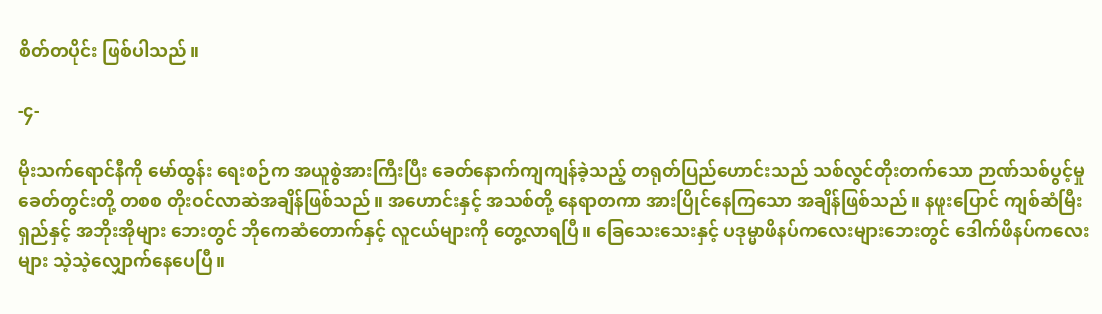စိတ်တပိုင်း ဖြစ်ပါသည်။

-၄-

မိုးသက်ရောင်နီကို မော်ထွန်း ရေးစဉ်က အယူစွဲအားကြီးပြီး ခေတ်နောက်ကျကျန်ခဲ့သည့် တရုတ်ပြည်ဟောင်းသည် သစ်လွင်တိုးတက်သော ဉာဏ်သစ်ပွင့်မှုခေတ်တွင်းတို့ တစစ တိုးဝင်လာဆဲအချိန်ဖြစ်သည်။ အဟောင်းနှင့် အသစ်တို့ နေရာတကာ အားပြိုင်နေကြသော အချိန်ဖြစ်သည်။ နဖူးပြောင် ကျစ်ဆံမြီးရှည်နှင့် အဘိုးအိုများ ဘေးတွင် ဘိုကေဆံတောက်နှင့် လူငယ်များကို တွေ့လာရပြီ။ ခြေသေးသေးနှင့် ပဒုမ္မာဖိနပ်ကလေးများဘေးတွင် ဒေါက်ဖိနပ်ကလေးများ သဲ့သဲ့လျှောက်နေပေပြီ။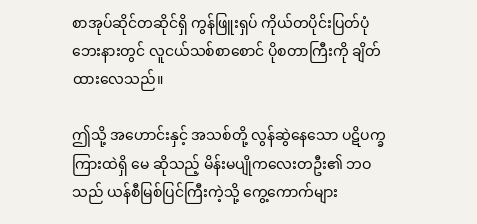စာအုပ်ဆိုင်တဆိုင်ရှိ ကွန်ဖြူးရှပ် ကိုယ်တပိုင်းပြတ်ပုံ ဘေးနားတွင် လူငယ်သစ်စာစောင် ပိုစတာကြီးကို ချိတ်ထားလေသည်။

ဤသို့ အဟောင်းနှင့် အသစ်တို့ လွန်ဆွဲနေသော ပဋိပက္ခကြားထဲရှိ မေ ဆိုသည့် မိန်းမပျိုကလေးတဦး၏ ဘဝသည် ယန်စီမြစ်ပြင်ကြီးကဲ့သို့ ကွေ့ကောက်များ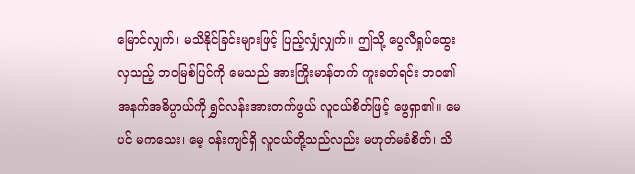မြောင်လျှက်၊ မသိနိုင်ခြင်းများဖြင့် ပြည့်လျှံလျှက်။ ဤသို့ ပွေလီရှုပ်ထွေးလှသည့် ဘဝမြစ်ပြင်ကို မေသည် အားကြိုးမာန်တက် ကူးခတ်ရင်း ဘဝ၏ အနက်အဓိပ္ပာယ်ကို ရွှင်လန်းအားတက်ဖွယ် လူငယ်စိတ်ဖြင့် ဖွေရှာ၏။ မေပင် မကသေး၊ မေ့ ဝန်းကျင်ရှိ လူငယ်တို့သည်လည်း မဟုတ်မခံစိတ်၊ သိ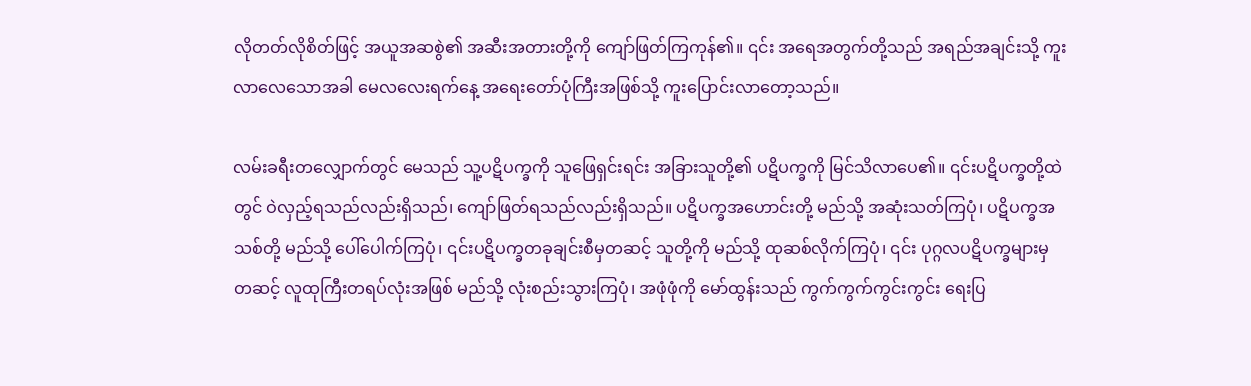လိုတတ်လိုစိတ်ဖြင့် အယူအဆစွဲ၏ အဆီးအတားတို့ကို ကျော်ဖြတ်ကြကုန်၏။ ၎င်း အရေအတွက်တို့သည် အ‌ရည်အချင်းသို့ ကူးလာလေသောအခါ မေလလေးရက်နေ့ အရေးတော်ပုံကြီးအဖြစ်သို့ ကူးပြောင်းလာတော့သည်။

လမ်းခရီးတလျှောက်တွင် မေသည် သူ့ပဋိပက္ခကို သူဖြေရှင်းရင်း အခြားသူတို့၏ ပဋိပက္ခကို မြင်သိလာပေ၏။ ၎င်းပဋိပက္ခတို့ထဲတွင် ဝဲလှည့်ရသည်လည်းရှိသည်၊ ကျော်ဖြတ်ရသည်လည်းရှိသည်။ ပဋိပက္ခအ‌ဟောင်းတို့ မည်သို့ အဆုံးသတ်ကြပုံ၊ ပဋိပက္ခအသစ်တို့ မည်သို့ ပေါ်ပေါက်ကြပုံ၊ ၎င်းပဋိပက္ခတခုချင်းစီမှတဆင့် သူတို့ကို မည်သို့ ထုဆစ်လိုက်ကြပုံ၊ ၎င်း ပုဂ္ဂလပဋိပက္ခများမှတဆင့် လူထုကြီးတရပ်လုံးအဖြစ် မည်သို့ လုံးစည်းသွားကြပုံ၊ အဖုံဖုံကို မော်ထွန်းသည် ကွက်ကွက်ကွင်းကွင်း ရေးပြ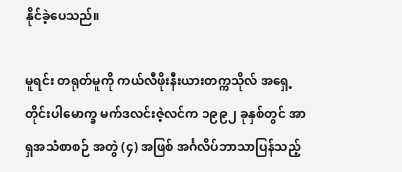နိုင်ခဲ့ပေသည်။

မူရင်း တရုတ်မူကို ကယ်လီဖိုးနီးယားတက္ကသိုလ် အရှေ့တိုင်းပါမောက္ခ မက်ဒလင်းဇဲ့လင်က ၁၉၉၂ ခုနှစ်တွင် အာရှအသံစာစဉ် အတွဲ (၄) အဖြစ် အင်္ဂလိပ်ဘာသာပြန်သည့်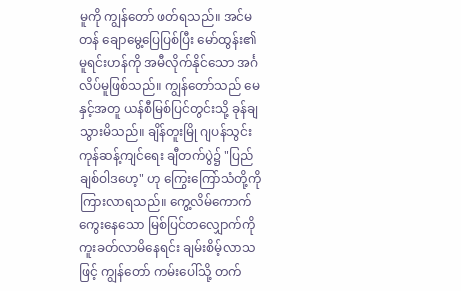မူကို ကျွန်တော် ဖတ်ရသည်။ အင်မတန် ချောမွေ့ပြေပြစ်ပြီး မော်ထွန်း၏ မူရင်းဟန်ကို အမီလိုက်နိုင်သော အင်္ဂလိပ်မူဖြစ်သည်။ ကျွန်တော်သည် မေနှင့်အတူ ယန်စီမြစ်ပြင်တွင်းသို့ ခုန်ချသွားမိသည်။ ချိန်တူးမြို ဂျပန်သွင်းကုန်ဆန့်ကျင်ရေး ချီတက်ပွဲ၌ "ပြည်ချစ်ဝါဒဟေ့" ဟု ကြွေးကြော်သံတို့ကို ကြားလာရသည်။ ကွေ့လိမ်ကောက်ကွေးနေသော မြစ်ပြင်တလျှောက်ကို ကူးခတ်လာမိနေရင်း ချမ်းစိမ့်လာသဖြင့် ကျွန်တော် ကမ်းပေါ်သို့ တက်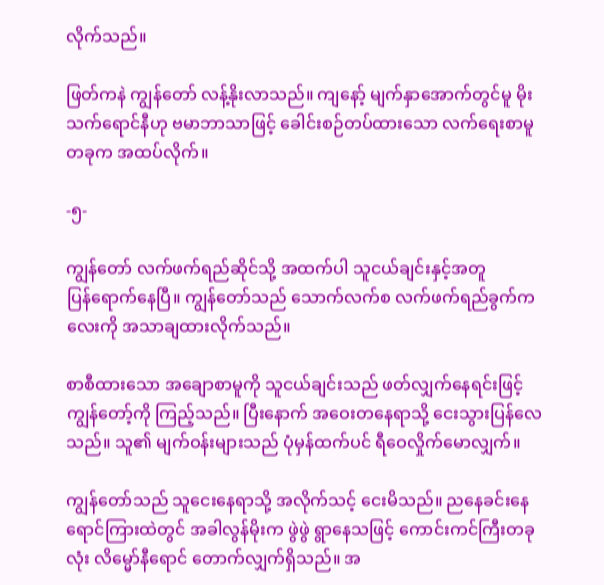လိုက်သည်။

ဖြတ်ကနဲ ကျွန်တော် လန့်နိုးလာသည်။ ကျနော့် မျက်နှာအောက်တွင်မူ မိုးသက်ရောင်နီဟု ဗမာဘာသာဖြင့် ခေါင်းစဉ်တပ်ထားသော လက်ရေးစာမူတခုက အထပ်လိုက်။

-၅-

ကျွန်တော် လက်ဖက်ရည်ဆိုင်သို့ အထက်ပါ သူငယ်ချင်းနှင့်အတူ ပြန်‌ရောက်နေပြီ။ ကျွန်တော်သည် သောက်လက်စ လက်ဖက်ရည်ခွက်ကလေးကို အသာချထားလိုက်သည်။

စာစီထားသော အချောစာမူကို သူငယ်ချင်းသည် ဖတ်လျှက်‌နေရင်းဖြင့် ကျွန်တော့်ကို ကြည့်သည်။ ပြီးနောက် အဝေးတနေရာသို့ ငေးသွားပြန်လေသည်။ သူ၏ မျက်ဝန်းများသည် ပုံမှန်ထက်ပင် ရီဝေလှိုက်မောလျှက်။

ကျွန်တော်သည် သူငေးနေရာသို့ အလိုက်သင့် ငေးမိသည်။ ညနေခင်းနေရောင်ကြားထဲတွင် အခါလွန်မိုးက ဖွဲဖွဲ ရွာနေသဖြင့် ကောင်းကင်ကြီးတခုလုံး လိမ္မော်နီရောင် တောက်လျှက်ရှိသည်။ အ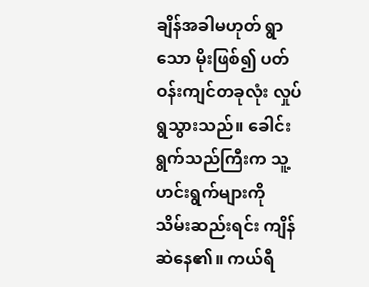ချိန်အခါမဟုတ် ရွာသော မိုးဖြစ်၍ ပတ်ဝန်းကျင်တခုလုံး လှုပ်ရွသွားသည်။ ခေါင်းရွက်သည်ကြီးက သူ့ဟင်းရွက်များကို သိမ်းဆည်းရင်း ကျိန်ဆဲနေ၏။ ကယ်ရီ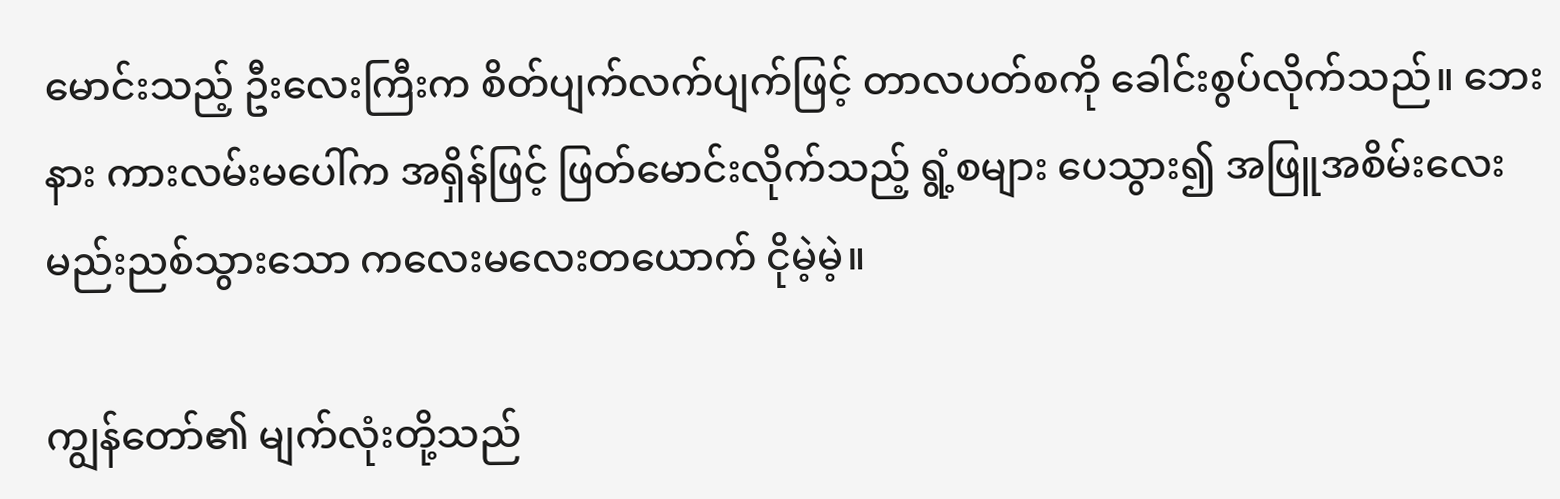မောင်းသည့် ဦးလေးကြီးက စိတ်ပျက်လက်ပျက်ဖြင့် တာလပတ်စကို ခေါင်းစွပ်လိုက်သည်။ ဘေးနား ကားလမ်းမပေါ်က အရှိန်ဖြင့် ဖြတ်မောင်းလိုက်သည့် ရွံ့စများ ပေသွား၍ အဖြူအစိမ်းလေး မည်းညစ်သွားသော ကလေးမလေးတယောက် ငိုမဲ့မဲ့။

ကျွန်တော်၏ မျက်လုံးတို့သည်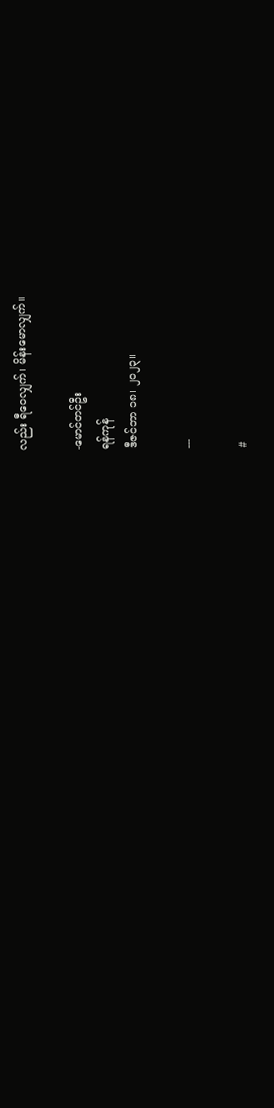လည်း ရီဝေလျှက်၊ မိန်းမောလျှက်။

-မောင်တင်ဦး
ရန်ကုန်
ဒီဇင်ဘာ ၁၈၊ ၂၀၂၃။

---

#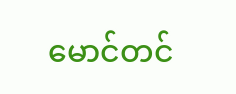မောင်တင်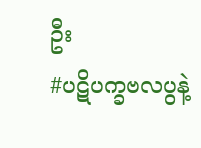ဦး
#ပဋိပက္ခဗလပွနဲ့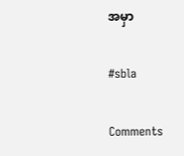အမှာ

#sbla

Comments